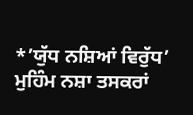*’ਯੁੱਧ ਨਸ਼ਿਆਂ ਵਿਰੁੱਧ’ ਮੁਹਿੰਮ ਨਸ਼ਾ ਤਸਕਰਾਂ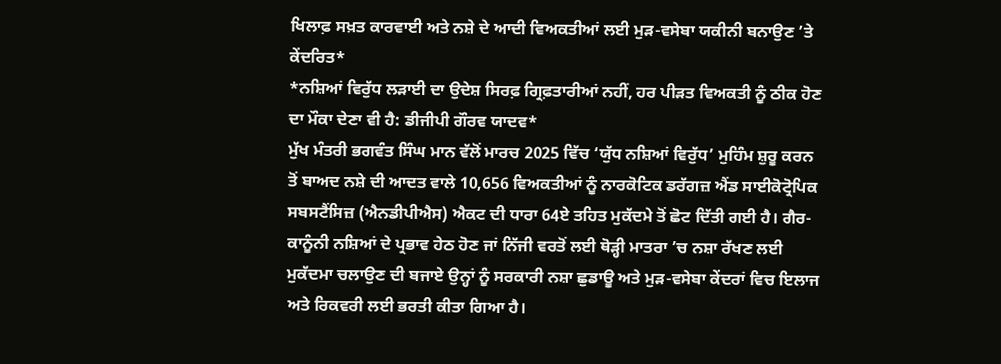ਖਿਲਾਫ਼ ਸਖ਼ਤ ਕਾਰਵਾਈ ਅਤੇ ਨਸ਼ੇ ਦੇ ਆਦੀ ਵਿਅਕਤੀਆਂ ਲਈ ਮੁੜ-ਵਸੇਬਾ ਯਕੀਨੀ ਬਨਾਉਣ ’ਤੇ ਕੇਂਦਰਿਤ*
*ਨਸ਼ਿਆਂ ਵਿਰੁੱਧ ਲੜਾਈ ਦਾ ਉਦੇਸ਼ ਸਿਰਫ਼ ਗ੍ਰਿਫ਼ਤਾਰੀਆਂ ਨਹੀਂ, ਹਰ ਪੀੜਤ ਵਿਅਕਤੀ ਨੂੰ ਠੀਕ ਹੋਣ ਦਾ ਮੌਕਾ ਦੇਣਾ ਵੀ ਹੈ: ਡੀਜੀਪੀ ਗੌਰਵ ਯਾਦਵ*
ਮੁੱਖ ਮੰਤਰੀ ਭਗਵੰਤ ਸਿੰਘ ਮਾਨ ਵੱਲੋਂ ਮਾਰਚ 2025 ਵਿੱਚ ‘ਯੁੱਧ ਨਸ਼ਿਆਂ ਵਿਰੁੱਧ’ ਮੁਹਿੰਮ ਸ਼ੁਰੂ ਕਰਨ ਤੋਂ ਬਾਅਦ ਨਸ਼ੇ ਦੀ ਆਦਤ ਵਾਲੇ 10,656 ਵਿਅਕਤੀਆਂ ਨੂੰ ਨਾਰਕੋਟਿਕ ਡਰੱਗਜ਼ ਐਂਡ ਸਾਈਕੋਟ੍ਰੋਪਿਕ ਸਬਸਟੈਂਸਿਜ਼ (ਐਨਡੀਪੀਐਸ) ਐਕਟ ਦੀ ਧਾਰਾ 64ਏ ਤਹਿਤ ਮੁਕੱਦਮੇ ਤੋਂ ਛੋਟ ਦਿੱਤੀ ਗਈ ਹੈ। ਗੈਰ-ਕਾਨੂੰਨੀ ਨਸ਼ਿਆਂ ਦੇ ਪ੍ਰਭਾਵ ਹੇਠ ਹੋਣ ਜਾਂ ਨਿੱਜੀ ਵਰਤੋਂ ਲਈ ਥੋੜ੍ਹੀ ਮਾਤਰਾ ’ਚ ਨਸ਼ਾ ਰੱਖਣ ਲਈ ਮੁਕੱਦਮਾ ਚਲਾਉਣ ਦੀ ਬਜਾਏ ਉਨ੍ਹਾਂ ਨੂੰ ਸਰਕਾਰੀ ਨਸ਼ਾ ਛੁਡਾਊ ਅਤੇ ਮੁੜ-ਵਸੇਬਾ ਕੇਂਦਰਾਂ ਵਿਚ ਇਲਾਜ ਅਤੇ ਰਿਕਵਰੀ ਲਈ ਭਰਤੀ ਕੀਤਾ ਗਿਆ ਹੈ।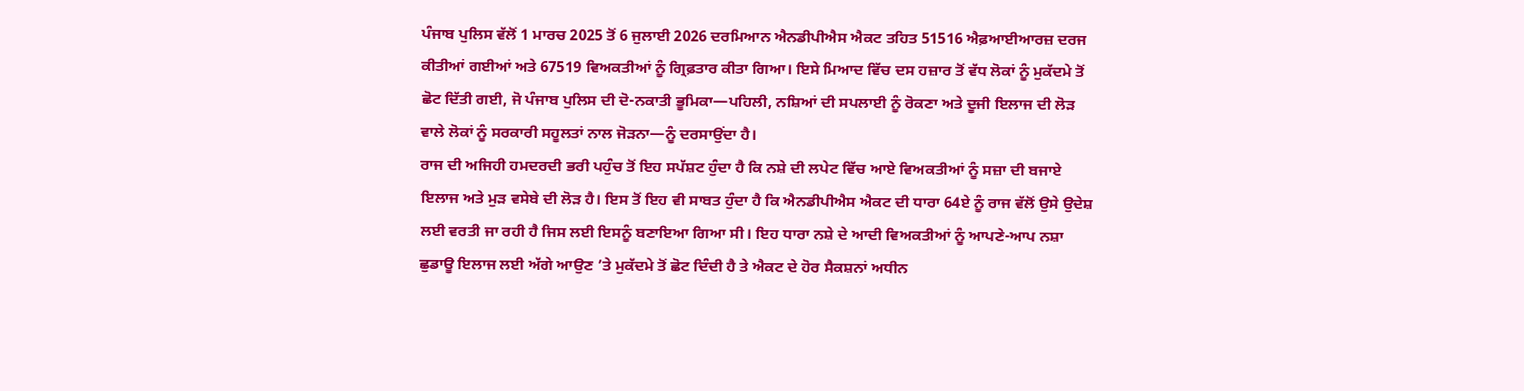ਪੰਜਾਬ ਪੁਲਿਸ ਵੱਲੋਂ 1 ਮਾਰਚ 2025 ਤੋਂ 6 ਜੁਲਾਈ 2026 ਦਰਮਿਆਨ ਐਨਡੀਪੀਐਸ ਐਕਟ ਤਹਿਤ 51516 ਐਫ਼ਆਈਆਰਜ਼ ਦਰਜ ਕੀਤੀਆਂ ਗਈਆਂ ਅਤੇ 67519 ਵਿਅਕਤੀਆਂ ਨੂੰ ਗ੍ਰਿਫ਼ਤਾਰ ਕੀਤਾ ਗਿਆ। ਇਸੇ ਮਿਆਦ ਵਿੱਚ ਦਸ ਹਜ਼ਾਰ ਤੋਂ ਵੱਧ ਲੋਕਾਂ ਨੂੰ ਮੁਕੱਦਮੇ ਤੋਂ ਛੋਟ ਦਿੱਤੀ ਗਈ, ਜੋ ਪੰਜਾਬ ਪੁਲਿਸ ਦੀ ਦੋ-ਨਕਾਤੀ ਭੂਮਿਕਾ—ਪਹਿਲੀ, ਨਸ਼ਿਆਂ ਦੀ ਸਪਲਾਈ ਨੂੰ ਰੋਕਣਾ ਅਤੇ ਦੂਜੀ ਇਲਾਜ ਦੀ ਲੋੜ ਵਾਲੇ ਲੋਕਾਂ ਨੂੰ ਸਰਕਾਰੀ ਸਹੂਲਤਾਂ ਨਾਲ ਜੋੜਨਾ—ਨੂੰ ਦਰਸਾਉਂਦਾ ਹੈ।
ਰਾਜ ਦੀ ਅਜਿਹੀ ਹਮਦਰਦੀ ਭਰੀ ਪਹੁੰਚ ਤੋਂ ਇਹ ਸਪੱਸ਼ਟ ਹੁੰਦਾ ਹੈ ਕਿ ਨਸ਼ੇ ਦੀ ਲਪੇਟ ਵਿੱਚ ਆਏ ਵਿਅਕਤੀਆਂ ਨੂੰ ਸਜ਼ਾ ਦੀ ਬਜਾਏ ਇਲਾਜ ਅਤੇ ਮੁੜ ਵਸੇਬੇ ਦੀ ਲੋੜ ਹੈ। ਇਸ ਤੋਂ ਇਹ ਵੀ ਸਾਬਤ ਹੁੰਦਾ ਹੈ ਕਿ ਐਨਡੀਪੀਐਸ ਐਕਟ ਦੀ ਧਾਰਾ 64ਏ ਨੂੰ ਰਾਜ ਵੱਲੋਂ ਉਸੇ ਉਦੇਸ਼ ਲਈ ਵਰਤੀ ਜਾ ਰਹੀ ਹੈ ਜਿਸ ਲਈ ਇਸਨੂੰ ਬਣਾਇਆ ਗਿਆ ਸੀ। ਇਹ ਧਾਰਾ ਨਸ਼ੇ ਦੇ ਆਦੀ ਵਿਅਕਤੀਆਂ ਨੂੰ ਆਪਣੇ-ਆਪ ਨਸ਼ਾ ਛੁਡਾਊ ਇਲਾਜ ਲਈ ਅੱਗੇ ਆਉਣ ’ਤੇ ਮੁਕੱਦਮੇ ਤੋਂ ਛੋਟ ਦਿੰਦੀ ਹੈ ਤੇ ਐਕਟ ਦੇ ਹੋਰ ਸੈਕਸ਼ਨਾਂ ਅਧੀਨ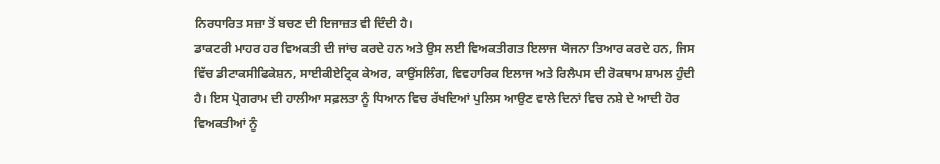ਨਿਰਧਾਰਿਤ ਸਜ਼ਾ ਤੋਂ ਬਚਣ ਦੀ ਇਜਾਜ਼ਤ ਵੀ ਦਿੰਦੀ ਹੈ।
ਡਾਕਟਰੀ ਮਾਹਰ ਹਰ ਵਿਅਕਤੀ ਦੀ ਜਾਂਚ ਕਰਦੇ ਹਨ ਅਤੇ ਉਸ ਲਈ ਵਿਅਕਤੀਗਤ ਇਲਾਜ ਯੋਜਨਾ ਤਿਆਰ ਕਰਦੇ ਹਨ, ਜਿਸ ਵਿੱਚ ਡੀਟਾਕਸੀਫਿਕੇਸ਼ਨ, ਸਾਈਕੀਏਟ੍ਰਿਕ ਕੇਅਰ, ਕਾਉਂਸਲਿੰਗ, ਵਿਵਹਾਰਿਕ ਇਲਾਜ ਅਤੇ ਰਿਲੈਪਸ ਦੀ ਰੋਕਥਾਮ ਸ਼ਾਮਲ ਹੁੰਦੀ ਹੈ। ਇਸ ਪ੍ਰੋਗਰਾਮ ਦੀ ਹਾਲੀਆ ਸਫ਼ਲਤਾ ਨੂੰ ਧਿਆਨ ਵਿਚ ਰੱਖਦਿਆਂ ਪੁਲਿਸ ਆਉਣ ਵਾਲੇ ਦਿਨਾਂ ਵਿਚ ਨਸ਼ੇ ਦੇ ਆਦੀ ਹੋਰ ਵਿਅਕਤੀਆਂ ਨੂੰ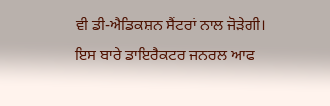ਵੀ ਡੀ-ਐਡਿਕਸ਼ਨ ਸੈਂਟਰਾਂ ਨਾਲ ਜੋੜੇਗੀ।
ਇਸ ਬਾਰੇ ਡਾਇਰੈਕਟਰ ਜਨਰਲ ਆਫ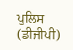ਪੁਲਿਸ (ਡੀਜੀਪੀ)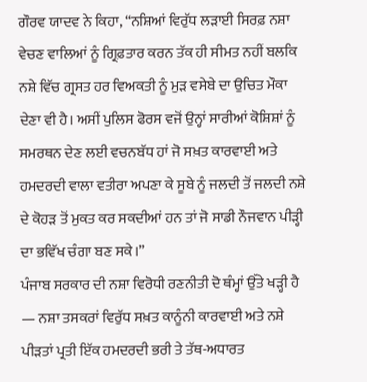ਗੌਰਵ ਯਾਦਵ ਨੇ ਕਿਹਾ, “ਨਸ਼ਿਆਂ ਵਿਰੁੱਧ ਲੜਾਈ ਸਿਰਫ਼ ਨਸ਼ਾ ਵੇਚਣ ਵਾਲਿਆਂ ਨੂੰ ਗ੍ਰਿਫ਼ਤਾਰ ਕਰਨ ਤੱਕ ਹੀ ਸੀਮਤ ਨਹੀਂ ਬਲਕਿ ਨਸ਼ੇ ਵਿੱਚ ਗ੍ਰਸਤ ਹਰ ਵਿਅਕਤੀ ਨੂੰ ਮੁੜ ਵਸੇਬੇ ਦਾ ਉਚਿਤ ਮੌਕਾ ਦੇਣਾ ਵੀ ਹੈ। ਅਸੀਂ ਪੁਲਿਸ ਫੋਰਸ ਵਜੋਂ ਉਨ੍ਹਾਂ ਸਾਰੀਆਂ ਕੋਸ਼ਿਸ਼ਾਂ ਨੂੰ ਸਮਰਥਨ ਦੇਣ ਲਈ ਵਚਨਬੱਧ ਹਾਂ ਜੋ ਸਖ਼ਤ ਕਾਰਵਾਈ ਅਤੇ ਹਮਦਰਦੀ ਵਾਲਾ ਵਤੀਰਾ ਅਪਣਾ ਕੇ ਸੂਬੇ ਨੂੰ ਜਲਦੀ ਤੋਂ ਜਲਦੀ ਨਸ਼ੇ ਦੇ ਕੋਹੜ ਤੋਂ ਮੁਕਤ ਕਰ ਸਕਦੀਆਂ ਹਨ ਤਾਂ ਜੋ ਸਾਡੀ ਨੌਜਵਾਨ ਪੀੜ੍ਹੀ ਦਾ ਭਵਿੱਖ ਚੰਗਾ ਬਣ ਸਕੇ।”
ਪੰਜਾਬ ਸਰਕਾਰ ਦੀ ਨਸ਼ਾ ਵਿਰੋਧੀ ਰਣਨੀਤੀ ਦੋ ਥੰਮ੍ਹਾਂ ਉੱਤੇ ਖੜ੍ਹੀ ਹੈ — ਨਸ਼ਾ ਤਸਕਰਾਂ ਵਿਰੁੱਧ ਸਖ਼ਤ ਕਾਨੂੰਨੀ ਕਾਰਵਾਈ ਅਤੇ ਨਸ਼ੇ ਪੀੜਤਾਂ ਪ੍ਰਤੀ ਇੱਕ ਹਮਦਰਦੀ ਭਰੀ ਤੇ ਤੱਥ-ਅਧਾਰਤ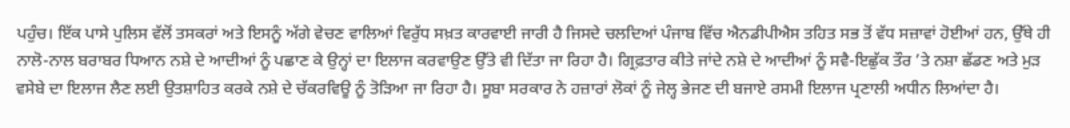ਪਹੁੰਚ। ਇੱਕ ਪਾਸੇ ਪੁਲਿਸ ਵੱਲੋਂ ਤਸਕਰਾਂ ਅਤੇ ਇਸਨੂੰ ਅੱਗੇ ਵੇਚਣ ਵਾਲਿਆਂ ਵਿਰੁੱਧ ਸਖ਼ਤ ਕਾਰਵਾਈ ਜਾਰੀ ਹੈ ਜਿਸਦੇ ਚਲਦਿਆਂ ਪੰਜਾਬ ਵਿੱਚ ਐਨਡੀਪੀਐਸ ਤਹਿਤ ਸਭ ਤੋਂ ਵੱਧ ਸਜ਼ਾਵਾਂ ਹੋਈਆਂ ਹਨ, ਉੱਥੇ ਹੀ ਨਾਲੋ-ਨਾਲ ਬਰਾਬਰ ਧਿਆਨ ਨਸ਼ੇ ਦੇ ਆਦੀਆਂ ਨੂੰ ਪਛਾਣ ਕੇ ਉਨ੍ਹਾਂ ਦਾ ਇਲਾਜ ਕਰਵਾਉਣ ਉੱਤੇ ਵੀ ਦਿੱਤਾ ਜਾ ਰਿਹਾ ਹੈ। ਗ੍ਰਿਫ਼ਤਾਰ ਕੀਤੇ ਜਾਂਦੇ ਨਸ਼ੇ ਦੇ ਆਦੀਆਂ ਨੂੰ ਸਵੈ-ਇਛੁੱਕ ਤੌਰ ’ਤੇ ਨਸ਼ਾ ਛੱਡਣ ਅਤੇ ਮੁੜ ਵਸੇਬੇ ਦਾ ਇਲਾਜ ਲੈਣ ਲਈ ਉਤਸ਼ਾਹਿਤ ਕਰਕੇ ਨਸ਼ੇ ਦੇ ਚੱਕਰਵਿਊ ਨੂੰ ਤੋੜਿਆ ਜਾ ਰਿਹਾ ਹੈ। ਸੂਬਾ ਸਰਕਾਰ ਨੇ ਹਜ਼ਾਰਾਂ ਲੋਕਾਂ ਨੂੰ ਜੇਲ੍ਹ ਭੇਜਣ ਦੀ ਬਜਾਏ ਰਸਮੀ ਇਲਾਜ ਪ੍ਰਣਾਲੀ ਅਧੀਨ ਲਿਆਂਦਾ ਹੈ।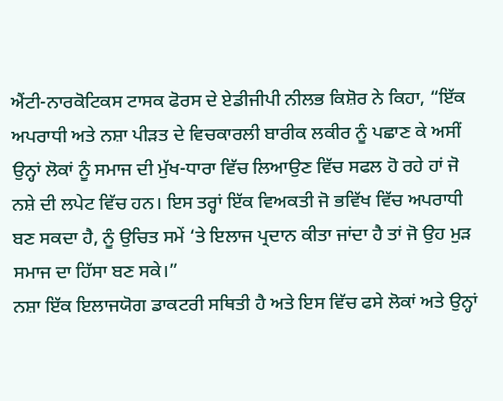ਐਂਟੀ-ਨਾਰਕੋਟਿਕਸ ਟਾਸਕ ਫੋਰਸ ਦੇ ਏਡੀਜੀਪੀ ਨੀਲਭ ਕਿਸ਼ੋਰ ਨੇ ਕਿਹਾ, “ਇੱਕ ਅਪਰਾਧੀ ਅਤੇ ਨਸ਼ਾ ਪੀੜਤ ਦੇ ਵਿਚਕਾਰਲੀ ਬਾਰੀਕ ਲਕੀਰ ਨੂੰ ਪਛਾਣ ਕੇ ਅਸੀਂ ਉਨ੍ਹਾਂ ਲੋਕਾਂ ਨੂੰ ਸਮਾਜ ਦੀ ਮੁੱਖ-ਧਾਰਾ ਵਿੱਚ ਲਿਆਉਣ ਵਿੱਚ ਸਫਲ ਹੋ ਰਹੇ ਹਾਂ ਜੋ ਨਸ਼ੇ ਦੀ ਲਪੇਟ ਵਿੱਚ ਹਨ। ਇਸ ਤਰ੍ਹਾਂ ਇੱਕ ਵਿਅਕਤੀ ਜੋ ਭਵਿੱਖ ਵਿੱਚ ਅਪਰਾਧੀ ਬਣ ਸਕਦਾ ਹੈ, ਨੂੰ ਉਚਿਤ ਸਮੇਂ ‘ਤੇ ਇਲਾਜ ਪ੍ਰਦਾਨ ਕੀਤਾ ਜਾਂਦਾ ਹੈ ਤਾਂ ਜੋ ਉਹ ਮੁੜ ਸਮਾਜ ਦਾ ਹਿੱਸਾ ਬਣ ਸਕੇ।”
ਨਸ਼ਾ ਇੱਕ ਇਲਾਜਯੋਗ ਡਾਕਟਰੀ ਸਥਿਤੀ ਹੈ ਅਤੇ ਇਸ ਵਿੱਚ ਫਸੇ ਲੋਕਾਂ ਅਤੇ ਉਨ੍ਹਾਂ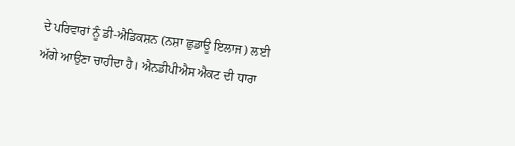ਦੇ ਪਰਿਵਾਰਾਂ ਨੂੰ ਡੀ-ਐਡਿਕਸ਼ਨ (ਨਸ਼ਾ ਛੁਡਾਊ ਇਲਾਜ) ਲਈ ਅੱਗੇ ਆਉਣਾ ਚਾਹੀਦਾ ਹੈ। ਐਨਡੀਪੀਐਸ ਐਕਟ ਦੀ ਧਾਰਾ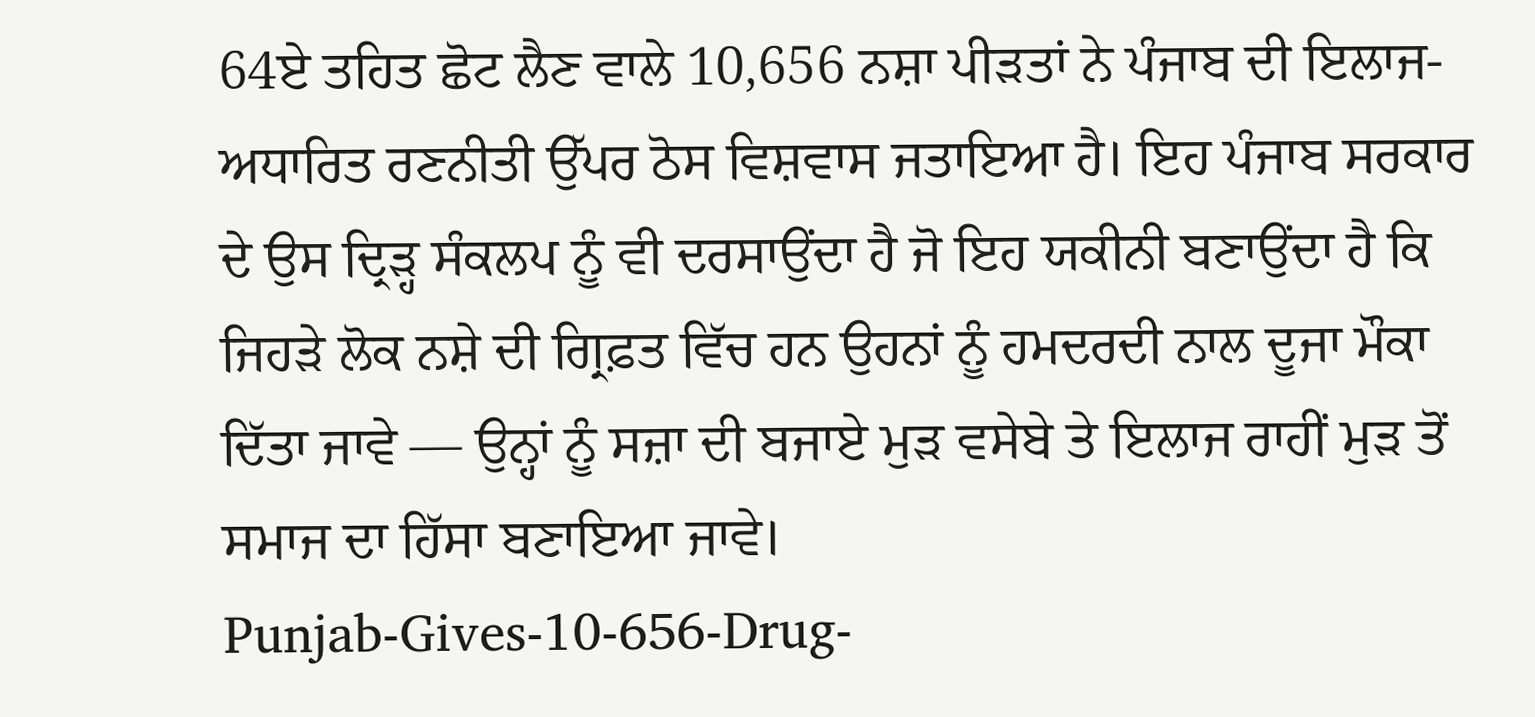64ਏ ਤਹਿਤ ਛੋਟ ਲੈਣ ਵਾਲੇ 10,656 ਨਸ਼ਾ ਪੀੜਤਾਂ ਨੇ ਪੰਜਾਬ ਦੀ ਇਲਾਜ-ਅਧਾਰਿਤ ਰਣਨੀਤੀ ਉੱਪਰ ਠੋਸ ਵਿਸ਼ਵਾਸ ਜਤਾਇਆ ਹੈ। ਇਹ ਪੰਜਾਬ ਸਰਕਾਰ ਦੇ ਉਸ ਦ੍ਰਿੜ੍ਹ ਸੰਕਲਪ ਨੂੰ ਵੀ ਦਰਸਾਉਂਦਾ ਹੈ ਜੋ ਇਹ ਯਕੀਨੀ ਬਣਾਉਂਦਾ ਹੈ ਕਿ ਜਿਹੜੇ ਲੋਕ ਨਸ਼ੇ ਦੀ ਗ੍ਰਿਫ਼ਤ ਵਿੱਚ ਹਨ ਉਹਨਾਂ ਨੂੰ ਹਮਦਰਦੀ ਨਾਲ ਦੂਜਾ ਮੌਕਾ ਦਿੱਤਾ ਜਾਵੇ — ਉਨ੍ਹਾਂ ਨੂੰ ਸਜ਼ਾ ਦੀ ਬਜਾਏ ਮੁੜ ਵਸੇਬੇ ਤੇ ਇਲਾਜ ਰਾਹੀਂ ਮੁੜ ਤੋਂ ਸਮਾਜ ਦਾ ਹਿੱਸਾ ਬਣਾਇਆ ਜਾਵੇ।
Punjab-Gives-10-656-Drug-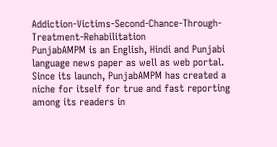Addiction-Victims-Second-Chance-Through-Treatment-Rehabilitation
PunjabAMPM is an English, Hindi and Punjabi language news paper as well as web portal. Since its launch, PunjabAMPM has created a niche for itself for true and fast reporting among its readers in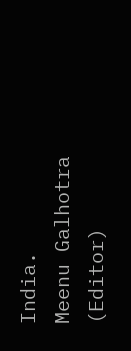India.
Meenu Galhotra (Editor)